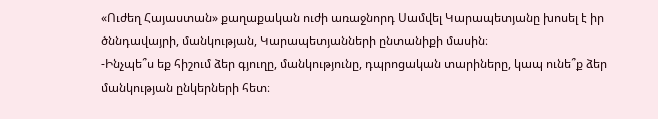«Ուժեղ Հայաստան» քաղաքական ուժի առաջնորդ Սամվել Կարապետյանը խոսել է իր ծննդավայրի, մանկության, Կարապետյանների ընտանիքի մասին։
-Ինչպե՞ս եք հիշում ձեր գյուղը, մանկությունը, դպրոցական տարիները, կապ ունե՞ք ձեր մանկության ընկերների հետ։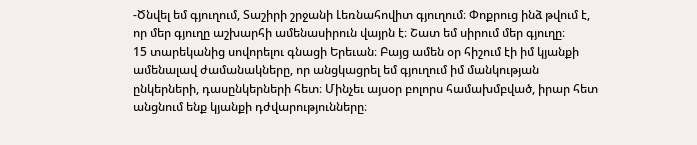-Ծնվել եմ գյուղում, Տաշիրի շրջանի Լեռնահովիտ գյուղում։ Փոքրուց ինձ թվում է, որ մեր գյուղը աշխարհի ամենասիրուն վայրն է։ Շատ եմ սիրում մեր գյուղը։
15 տարեկանից սովորելու գնացի Երեւան։ Բայց ամեն օր հիշում էի իմ կյանքի ամենալավ ժամանակները, որ անցկացրել եմ գյուղում իմ մանկության ընկերների, դասընկերների հետ։ Մինչեւ այսօր բոլորս համախմբված, իրար հետ անցնում ենք կյանքի դժվարությունները։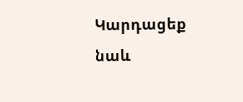Կարդացեք նաև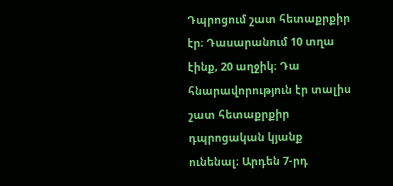Դպրոցում շատ հետաքրքիր էր։ Դասարանում 10 տղա էինք, 20 աղջիկ։ Դա հնարավորություն էր տալիս շատ հետաքրքիր դպրոցական կյանք ունենալ։ Արդեն 7-րդ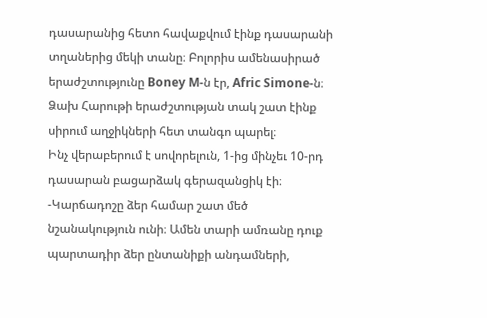դասարանից հետո հավաքվում էինք դասարանի տղաներից մեկի տանը։ Բոլորիս ամենասիրած երաժշտությունը Boney M-ն էր, Afric Simone-ն։ Ձախ Հարութի երաժշտության տակ շատ էինք սիրում աղջիկների հետ տանգո պարել։
Ինչ վերաբերում է սովորելուն, 1-ից մինչեւ 10-րդ դասարան բացարձակ գերազանցիկ էի։
-Կարճադոշը ձեր համար շատ մեծ նշանակություն ունի։ Ամեն տարի ամռանը դուք պարտադիր ձեր ընտանիքի անդամների,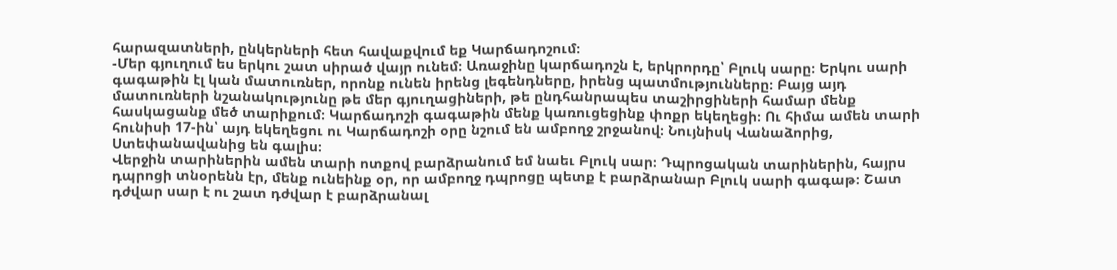հարազատների, ընկերների հետ հավաքվում եք Կարճադոշում։
-Մեր գյուղում ես երկու շատ սիրած վայր ունեմ։ Առաջինը կարճադոշն է, երկրորդը՝ Բլուկ սարը։ Երկու սարի գագաթին էլ կան մատուռներ, որոնք ունեն իրենց լեգենդները, իրենց պատմությունները։ Բայց այդ մատուռների նշանակությունը թե մեր գյուղացիների, թե ընդհանրապես տաշիրցիների համար մենք հասկացանք մեծ տարիքում։ Կարճադոշի գագաթին մենք կառուցեցինք փոքր եկեղեցի։ Ու հիմա ամեն տարի հունիսի 17-ին՝ այդ եկեղեցու ու Կարճադոշի օրը նշում են ամբողջ շրջանով։ Նույնիսկ Վանաձորից, Ստեփանավանից են գալիս։
Վերջին տարիներին ամեն տարի ոտքով բարձրանում եմ նաեւ Բլուկ սար։ Դպրոցական տարիներին, հայրս դպրոցի տնօրենն էր, մենք ունեինք օր, որ ամբողջ դպրոցը պետք է բարձրանար Բլուկ սարի գագաթ։ Շատ դժվար սար է ու շատ դժվար է բարձրանալ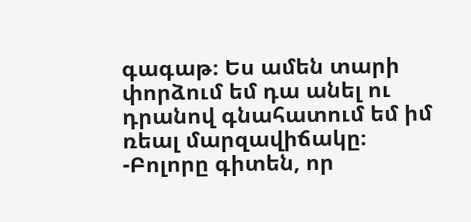գագաթ։ Ես ամեն տարի փորձում եմ դա անել ու դրանով գնահատում եմ իմ ռեալ մարզավիճակը։
-Բոլորը գիտեն, որ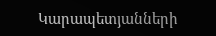Կարապետյանների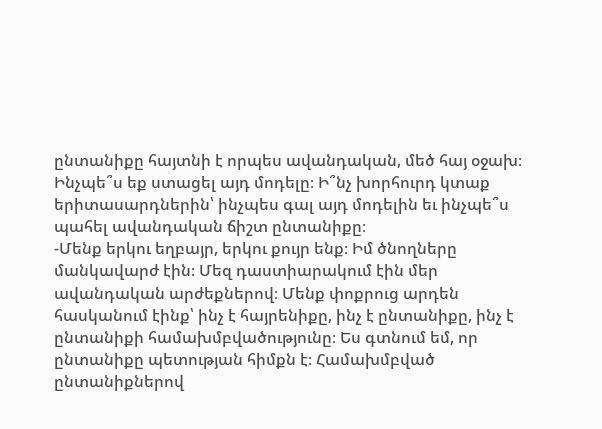ընտանիքը հայտնի է որպես ավանդական, մեծ հայ օջախ։ Ինչպե՞ս եք ստացել այդ մոդելը։ Ի՞նչ խորհուրդ կտաք երիտասարդներին՝ ինչպես գալ այդ մոդելին եւ ինչպե՞ս պահել ավանդական ճիշտ ընտանիքը։
-Մենք երկու եղբայր, երկու քույր ենք։ Իմ ծնողները մանկավարժ էին։ Մեզ դաստիարակում էին մեր ավանդական արժեքներով։ Մենք փոքրուց արդեն հասկանում էինք՝ ինչ է հայրենիքը, ինչ է ընտանիքը, ինչ է ընտանիքի համախմբվածությունը։ Ես գտնում եմ, որ ընտանիքը պետության հիմքն է։ Համախմբված ընտանիքներով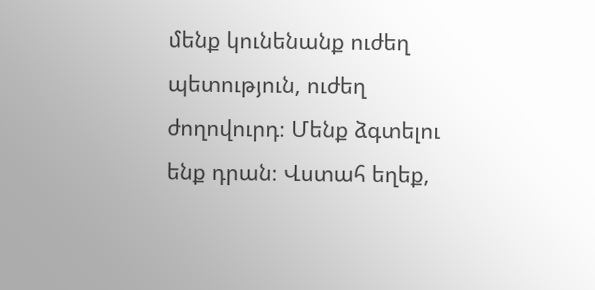մենք կունենանք ուժեղ պետություն, ուժեղ ժողովուրդ։ Մենք ձգտելու ենք դրան։ Վստահ եղեք,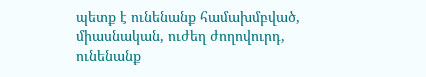պետք է ունենանք համախմբված, միասնական, ուժեղ ժողովուրդ, ունենանք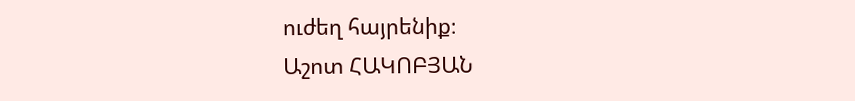ուժեղ հայրենիք։
Աշոտ ՀԱԿՈԲՅԱՆ